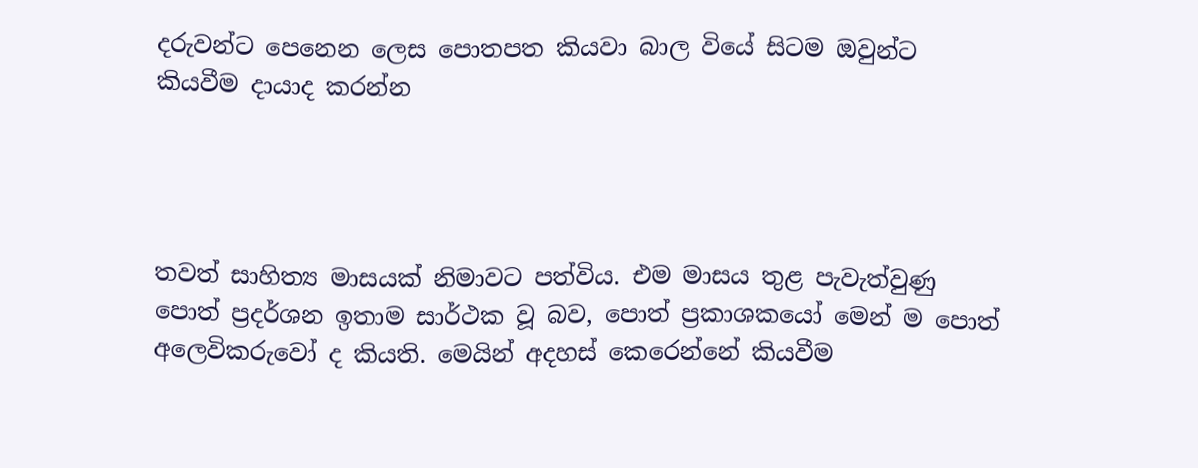දරුවන්ට පෙනෙන ලෙස පොතපත කියවා බාල වියේ සිටම ඔවුන්ට කියවීම දායාද කරන්න




තවත් සාහිත්‍ය මාසයක් නිමාවට පත්විය. එම මාසය තුළ පැවැත්වුණු පොත් ප්‍රදර්ශන ඉතාම සාර්ථක වූ බව, පොත් ප්‍රකාශකයෝ මෙන් ම පොත් අලෙවිකරුවෝ ද කියති. මෙයින් අදහස් කෙරෙන්නේ කියවීම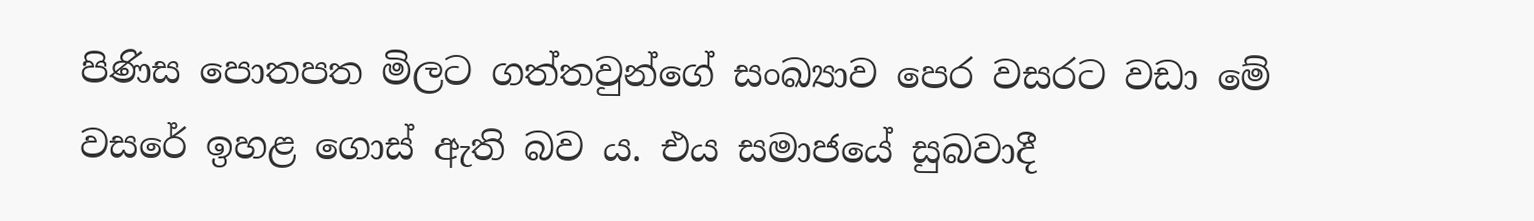පිණිස පොතපත මිලට ගත්තවුන්ගේ සංඛ්‍යාව පෙර වසරට වඩා මේ වසරේ ඉහළ ගොස් ඇති බව ය. එය සමාජයේ සුබවාදී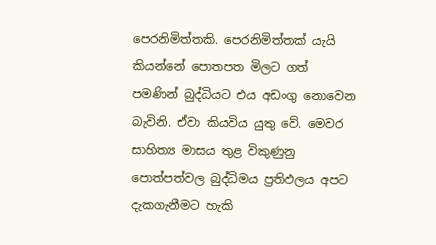පෙරනිමිත්තකි. පෙරනිමිත්තක් යැයි කියන්නේ පොතපත මිලට ගත් පමණින් බුද්ධියට එය අඩංගු නොවෙන බැවිනි. ඒවා කියවිය යුතු වේ. මෙවර සාහිත්‍ය මාසය තුළ විකුණුනු පොත්පත්වල බුද්ධිමය ප්‍රතිඵලය අපට දැකගැනීමට හැකි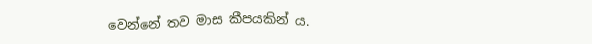වෙන්නේ තව මාස කීපයකින් ය.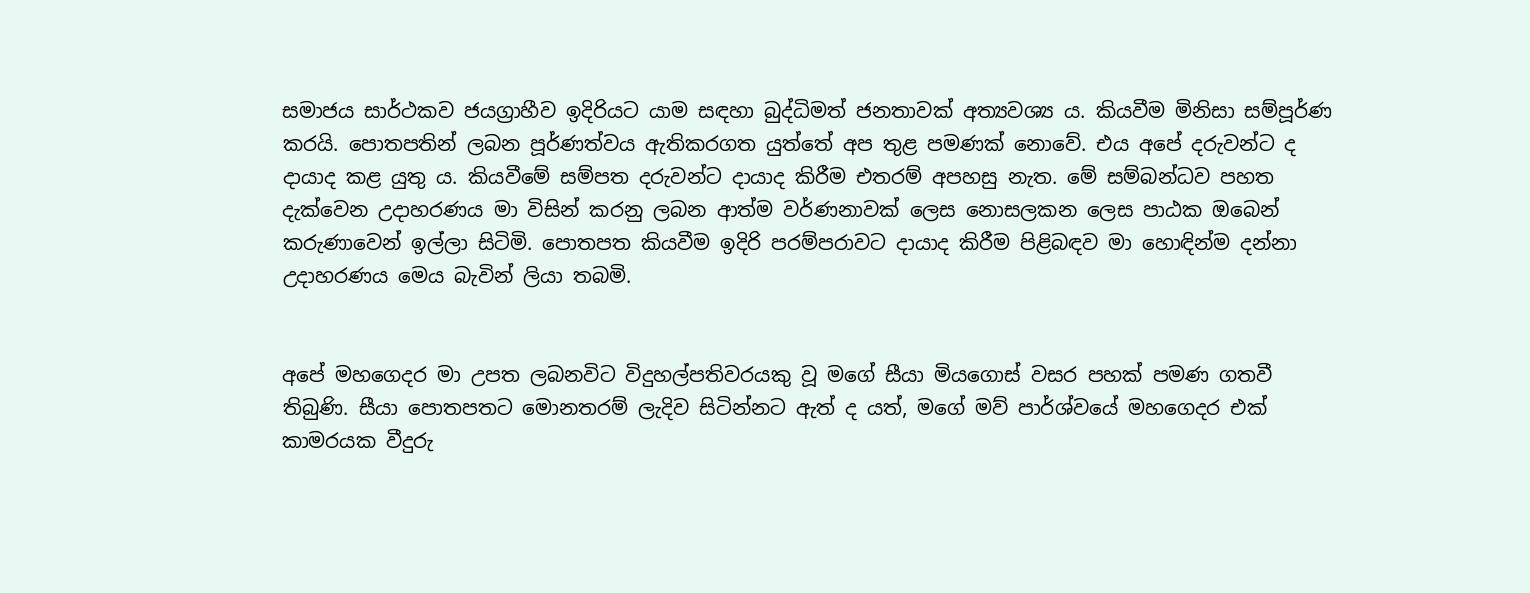සමාජය සාර්ථකව ජයග්‍රාහීව ඉදිරියට යාම සඳහා බුද්ධිමත් ජනතාවක් අත්‍යවශ්‍ය ය. කියවීම මිනිසා සම්පූර්ණ කරයි. පොතපතින් ලබන පූර්ණත්වය ඇතිකරගත යුත්තේ අප තුළ පමණක් නොවේ. එය අපේ දරුවන්ට ද දායාද කළ යුතු ය. කියවීමේ සම්පත දරුවන්ට දායාද කිරීම එතරම් අපහසු නැත. මේ සම්බන්ධව පහත දැක්වෙන උදාහරණය මා විසින් කරනු ලබන ආත්ම වර්ණනාවක් ලෙස නොසලකන ලෙස පාඨක ඔබෙන් කරුණාවෙන් ඉල්ලා සිටිමි. පොතපත කියවීම ඉදිරි පරම්පරාවට දායාද කිරීම පිළිබඳව මා හොඳින්ම දන්නා උදාහරණය මෙය බැවින් ලියා තබමි.


අපේ මහගෙදර මා උපත ලබනවිට විදුහල්පතිවරයකු වූ මගේ සීයා මියගොස් වසර පහක් පමණ ගතවී තිබුණි. සීයා පොතපතට මොනතරම් ලැදිව සිටින්නට ඇත් ද යත්, මගේ මව් පාර්ශ්වයේ මහගෙදර එක් කාමරයක වීදුරු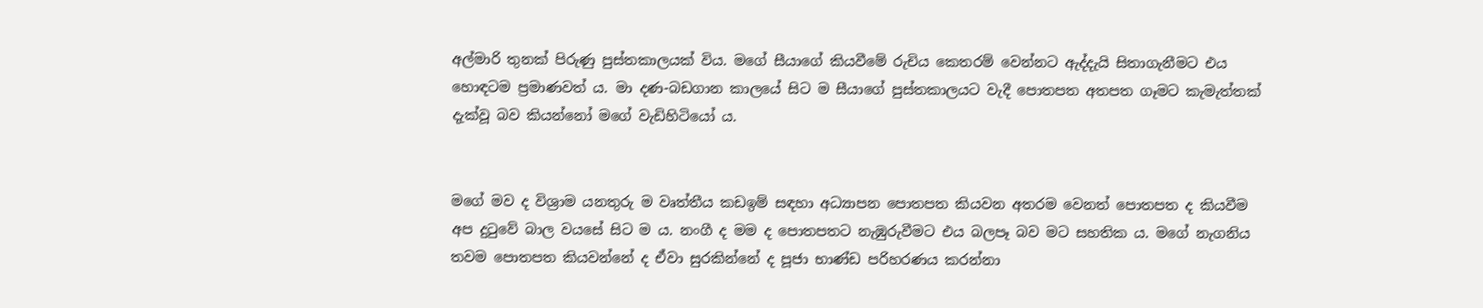අල්මාරි තුනක් පිරුණු පුස්තකාලයක් විය. මගේ සීයාගේ කියවීමේ රුචිය කෙතරම් වෙන්නට ඇද්දැයි සිතාගැනීමට එය හොඳටම ප්‍රමාණවත් ය. මා දණ-බඩගාන කාලයේ සිට ම සීයාගේ පුස්තකාලයට වැදී පොතපත අතපත ගෑමට කැමැත්තක් දැක්වූ බව කියන්නෝ මගේ වැඩිහිටියෝ ය.


මගේ මව ද විශ්‍රාම යනතුරු ම වෘත්තීය කඩඉම් සඳහා අධ්‍යාපන පොතපත කියවන අතරම වෙනත් පොතපත ද කියවීම අප දුටුවේ බාල වයසේ සිට ම ය. නංගී ද මම ද පොතපතට නැඹුරුවීමට එය බලපෑ බව මට සහතික ය. මගේ නැගනිය තවම පොතපත කියවන්නේ ද ඒවා සුරකින්නේ ද පූජා භාණ්ඩ පරිහරණය කරන්නා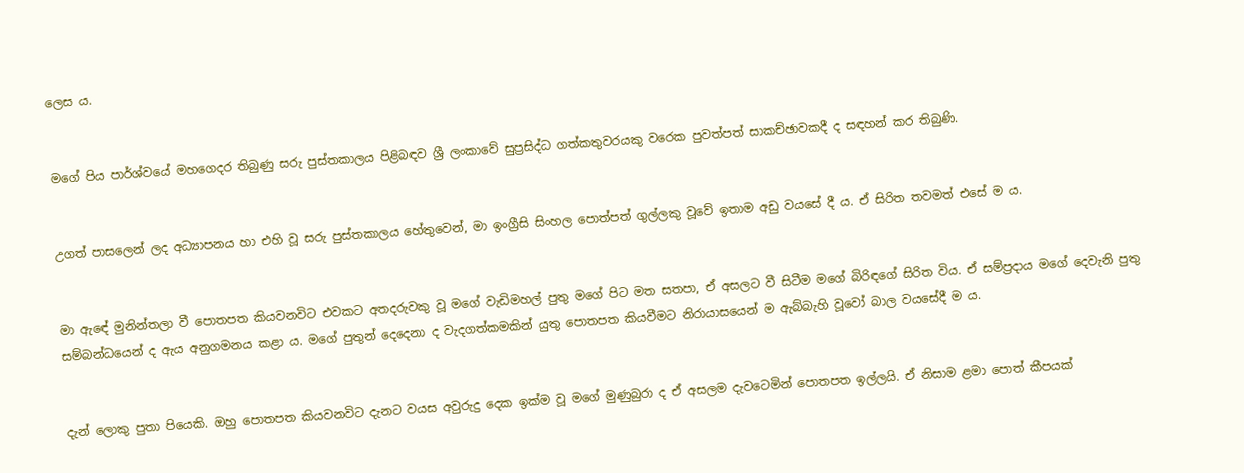ලෙස ය.


මගේ පිය පාර්ශ්වයේ මහගෙදර තිබුණු සරු පුස්තකාලය පිළිබඳව ශ්‍රී ලංකාවේ සුප්‍රසිද්ධ ගත්කතුවරයකු වරෙක පුවත්පත් සාකච්ඡාවකදී ද සඳහන් කර තිබුණි.


උගත් පාසලෙන් ලද අධ්‍යාපනය හා එහි වූ සරු පුස්තකාලය හේතුවෙන්, මා ඉංග්‍රීසි සිංහල පොත්පත් ගුල්ලකු වූවේ ඉතාම අඩු වයසේ දී ය. ඒ සිරිත තවමත් එසේ ම ය.


මා ඇඳේ මුනින්තලා වී පොතපත කියවනවිට එවකට අතදරුවකු වූ මගේ වැඩිමහල් පුතු මගේ පිට මත සතපා, ඒ අසලට වී සිටීම මගේ බිරිඳගේ සිරිත විය. ඒ සම්ප්‍රදාය මගේ දෙවැනි පුතු සම්බන්ධයෙන් ද ඇය අනුගමනය කළා ය. මගේ පුතුන් දෙදෙනා ද වැදගත්කමකින් යුතු පොතපත කියවීමට නිරායාසයෙන් ම ඇබ්බැහි වූවෝ බාල වයසේදී ම ය.


දැන් ලොකු පුතා පියෙකි. ඔහු පොතපත කියවනවිට දැනට වයස අවුරුදු දෙක ඉක්ම වූ මගේ මුණුබුරා ද ඒ අසලම දැවටෙමින් පොතපත ඉල්ලයි. ඒ නිසාම ළමා පොත් කීපයක්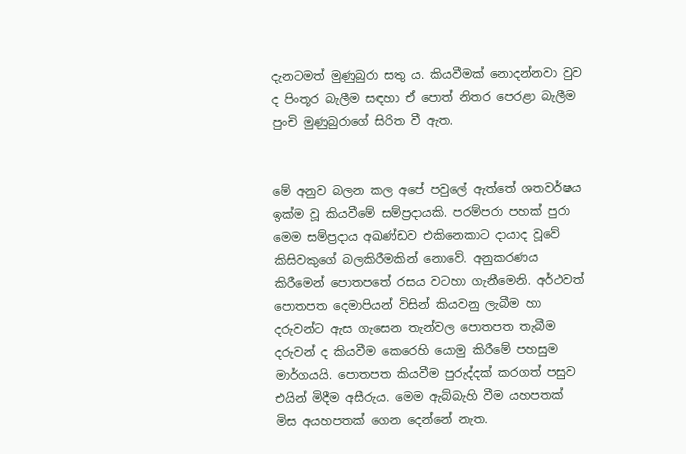දැනටමත් මුණුබුරා සතු ය. කියවීමක් නොදන්නවා වුව ද පිංතූර බැලීම සඳහා ඒ පොත් නිතර පෙරළා බැලීම පුංචි මුණුබුරාගේ සිරිත වී ඇත.


මේ අනුව බලන කල අපේ පවුලේ ඇත්තේ ශතවර්ෂය ඉක්ම වූ කියවීමේ සම්ප්‍රදායකි. පරම්පරා පහක් පුරා මෙම සම්ප්‍රදාය අඛණ්ඩව එකිනෙකාට දායාද වූවේ කිසිවකුගේ බලකිරීමකින් නොවේ. අනුකරණය කිරීමෙන් පොතපතේ රසය වටහා ගැනීමෙනි. අර්ථවත් පොතපත දෙමාපියන් විසින් කියවනු ලැබීම හා දරුවන්ට ඇස ගැසෙන තැන්වල පොතපත තැබීම දරුවන් ද කියවීම කෙරෙහි යොමු කිරීමේ පහසුම මාර්ගයයි. පොතපත කියවීම පුරුද්දක් කරගත් පසුව එයින් මිදීම අසීරුය. මෙම ඇබ්බැහි වීම යහපතක් මිස අයහපතක් ගෙන දෙන්නේ නැත.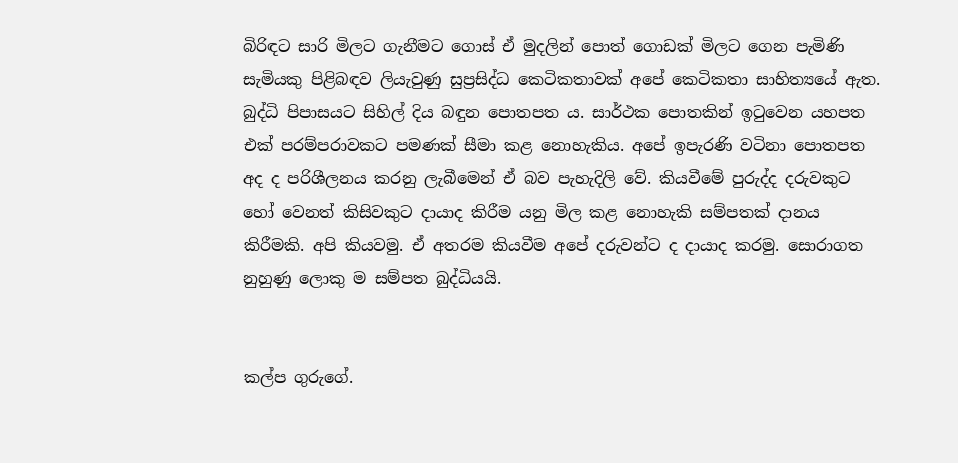බිරිඳට සාරි මිලට ගැනීමට ගොස් ඒ මුදලින් පොත් ගොඩක් මිලට ගෙන පැමිණි සැමියකු පිළිබඳව ලියැවුණු සුප්‍රසිද්ධ කෙටිකතාවක් අපේ කෙටිකතා සාහිත්‍යයේ ඇත. බුද්ධි පිපාසයට සිහිල් දිය බඳුන පොතපත ය. සාර්ථක පොතකින් ඉටුවෙන යහපත එක් පරම්පරාවකට පමණක් සීමා කළ නොහැකිය. අපේ ඉපැරණි වටිනා පොතපත අද ද පරිශීලනය කරනු ලැබීමෙන් ඒ බව පැහැදිලි වේ. කියවීමේ පුරුද්ද දරුවකුට හෝ වෙනත් කිසිවකුට දායාද කිරීම යනු මිල කළ නොහැකි සම්පතක් දානය කිරීමකි. අපි කියවමු. ඒ අතරම කියවීම අපේ දරුවන්ට ද දායාද කරමු. සොරාගත නුහුණු ලොකු ම සම්පත බුද්ධියයි.


කල්ප ගුරුගේ.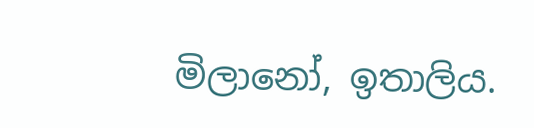මිලානෝ, ඉතාලිය.